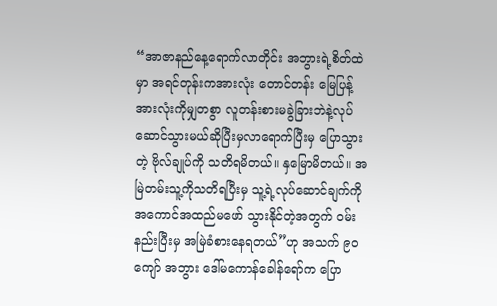“အာဇာနည်နေ့ရောက်လာတိုင်း အဘွားရဲ့စိတ်ထဲမှာ အရင်တုန်းကအားလုံး တောင်တန်း မြေပြန့်အားလုံးကိုမျှတစွာ လူတန်းစားမခွဲခြားဘဲနဲ့လုပ်ဆောင်သွားမယ်ဆိုပြီးမှလာရောက်ပြီးမှ ပြောသွားတဲ့ ဗိုလ်ချုပ်ကို သတိရမိတယ်။ နှမြောမိတယ်။ အမြဲတမ်းသူ့ကိုသတိရပြီးမှ သူ့ရဲ့လုပ်ဆောင်ချက်ကို အကောင်အထည်မဖော် သွားနိုင်တဲ့အတွက် ဝမ်းနည်းပြီးမှ အမြဲခံစားနေရတယ်”ဟု အသက် ၉၀ ကျော် အဘွား ဒေါ်မကောန်ခေါန်ရော်က ပြော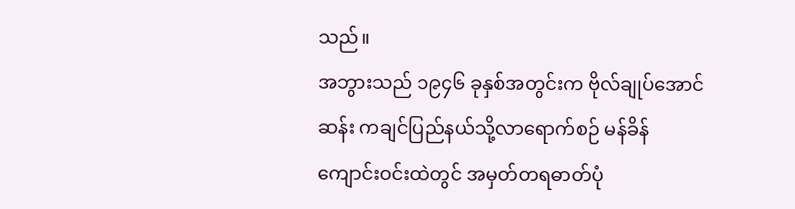သည်။
အဘွားသည် ၁၉၄၆ ခုနှစ်အတွင်းက ဗိုလ်ချုပ်အောင်ဆန်း ကချင်ပြည်နယ်သို့လာရောက်စဉ် မန်ခိန်ကျောင်းဝင်းထဲတွင် အမှတ်တရဓာတ်ပုံ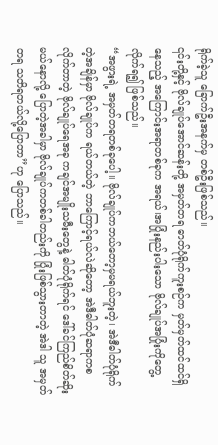ရိုက်ခဲ့သူ ခြောက်ဦးအနက်မှ တစ်ဦးဖြစ်သည်။
၎င်းတို့နှင့် ဗိုလ်ချုပ်အောင်ဆန်းတို့ အမှတ်တရ ဓာတ်ပုံရိုက်ကူးစဉ်က မှတ်မှတ်ထင်ထင်ရှိနေသည့် အကြောင်းအရာတစ်ခုက အရယ်၊အပြုံးနည်းပါးသော ဗိုလ်ချုပ်အပြုံးကိုတွေ့လိုက်ရ၍ ဖြစ်သည်။
“အဖွားရဲ့ အမှတ်တရတစ်ခုပေါ့။ ဗိုလ်ချုပ်ကဘယ်တော့မှမရယ်ဘူးတဲ့၊ အဲဒီဓါတ်ပုံရိုက်တဲ့အချိန်မှာ ဗိုလ်ချုပ်က ရယ်တယ်တဲ့ ဘာကြောင့်ရယ်လဲဆိုတော့ အဲဒီဓါတ်ပုံဆရာကစလိုက်တာတဲ့ ဗိုလ်ချုပ်ရေအခု ကချင်အမျိုးသမီးတွေနဲ့ ဓါတ်ပုံရိုက်ရင် ဒေါ်ခင်ကြည်စိတ်ဆိုးမယ်နောလို့ ပြောတဲ့အခါမှာ ဗိုလ်ချုပ်ကတစ်ခါတည်းကို ပြုံးဖြစ်သွားတာတဲ့ အဲဒါ သူ အမှတ်တရ သတိရတယ်လို့ပြောတာ”ဟု ပြောသည်။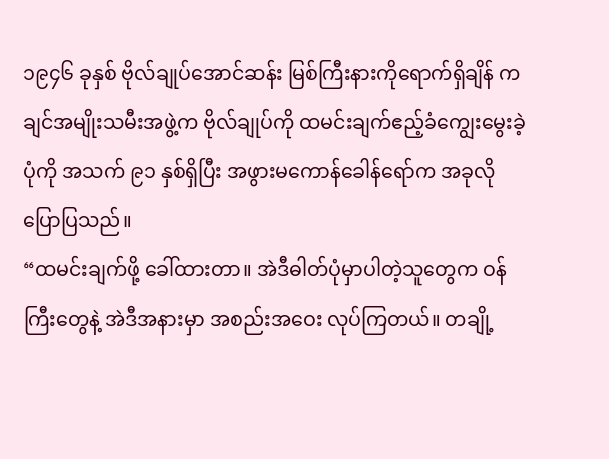၁၉၄၆ ခုနှစ် ဗိုလ်ချုပ်အောင်ဆန်း မြစ်ကြီးနားကိုရောက်ရှိချိန် ကချင်အမျိုးသမီးအဖွဲ့က ဗိုလ်ချုပ်ကို ထမင်းချက်ဧည့်ခံကျွေးမွေးခဲ့ပုံကို အသက် ၉၁ နှစ်ရှိပြီး အဖွားမကောန်ခေါန်ရော်က အခုလိုပြောပြသည်။
“ထမင်းချက်ဖို့ ခေါ်ထားတာ။ အဲဒီဓါတ်ပုံမှာပါတဲ့သူတွေက ဝန်ကြီးတွေနဲ့ အဲဒီအနားမှာ အစည်းအဝေး လုပ်ကြတယ်။ တချို့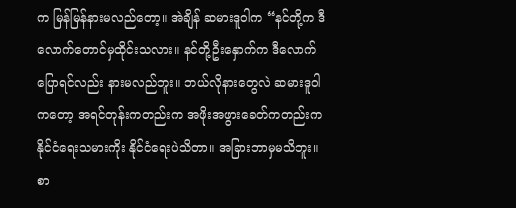က မြန်မြန်နားမလည်တော့။ အဲချိန် ဆမားဒူဝါက “နင်တို့က ဒီလောက်တောင်မှထိုင်းသလား။ နင်တို့ဦးနှောက်က ဒီလောက်ပြောရင်လည်း နားမလည်ဘူး။ ဘယ်လိုနားတွေလဲ ဆမားဒူဝါကတော့ အရင်တုန်းကတည်းက အဖိုးအဖွားခေတ်ကတည်းက နိုင်ငံရေးသမားကိုး နိုင်ငံရေးပဲသိတာ။ အခြားဘာမှမသိဘူး။ စာ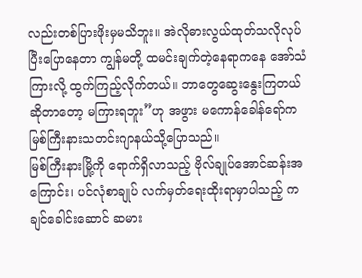လည်းတစ်ပြားဖိုးမှမသိဘူး။ အဲလိုဓားလွယ်ထုတ်သလိုလုပ်ပြီးပြောနေတာ ကျွန်မတို့ ထမင်းချက်တဲ့နေရာကနေ အော်သံကြားလို့ ထွက်ကြည့်လိုက်တယ်။ ဘာတွေဆွေးနွေးကြတယ်ဆိုတာတော့ မကြားရဘူး”ဟု အဖွား မကောန်ခေါန်ရော်က မြစ်ကြီးနားသတင်းဂျာနယ်သို့ပြောသည်။
မြစ်ကြီးနားမြို့ကို ရောက်ရှိလာသည့် ဗိုလ်ချုပ်အောင်ဆန်းအကြောင်း၊ ပင်လုံစာချုပ် လက်မှတ်ရေးထိုးရာမှာပါသည့် ကချင်ခေါင်းဆောင် ဆမား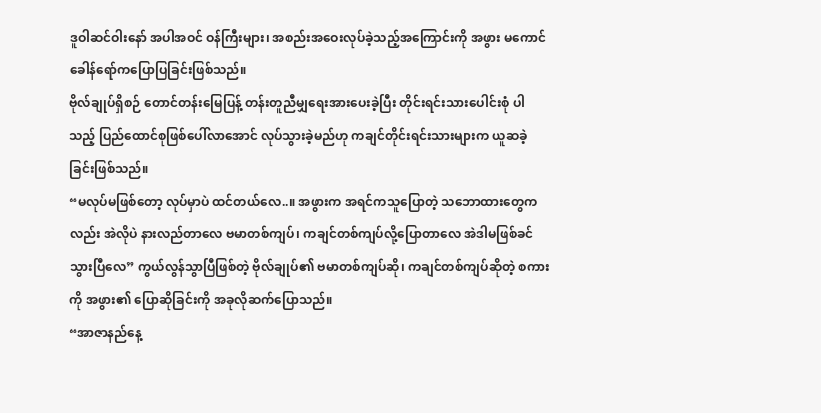ဒူဝါဆင်ဝါးနော် အပါအဝင် ဝန်ကြီးများ၊ အစည်းအဝေးလုပ်ခဲ့သည့်အကြောင်းကို အဖွား မကောင်ခေါန်ရော်ကပြောပြခြင်းဖြစ်သည်။
ဗိုလ်ချုပ်ရှိစဉ် တောင်တန်းမြေပြန့် တန်းတူညီမျှရေးအားပေးခဲ့ပြီး တိုင်းရင်းသားပေါင်းစုံ ပါသည့် ပြည်ထောင်စုဖြစ်ပေါ်လာအောင် လုပ်သွားခဲ့မည်ဟု ကချင်တိုင်းရင်းသားများက ယူဆခဲ့ခြင်းဖြစ်သည်။
“မလုပ်မဖြစ်တော့ လုပ်မှာပဲ ထင်တယ်လေ..။ အဖွားက အရင်ကသူပြောတဲ့ သဘောထားတွေကလည်း အဲလိုပဲ နားလည်တာလေ ဗမာတစ်ကျပ်၊ ကချင်တစ်ကျပ်လို့ပြောတာလေ အဲဒါမဖြစ်ခင် သွားပြီလေ” ကွယ်လွန်သွာပြီဖြစ်တဲ့ ဗိုလ်ချုပ်၏ ဗမာတစ်ကျပ်ဆို၊ ကချင်တစ်ကျပ်ဆိုတဲ့ စကားကို အဖွား၏ ပြောဆိုခြင်းကို အခုလိုဆက်ပြောသည်။
“အာဇာနည်နေ့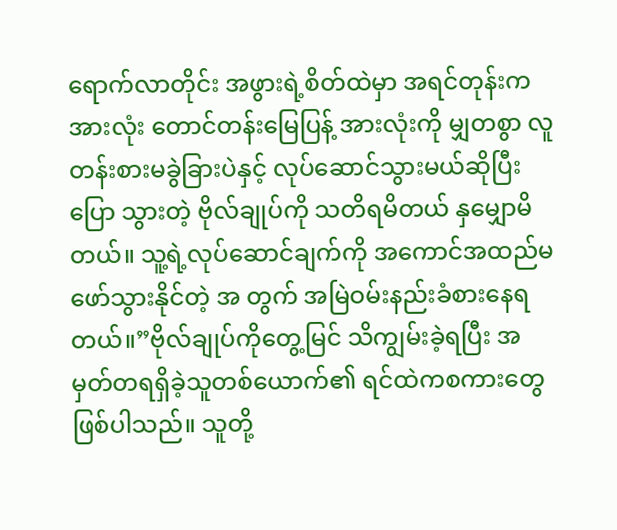ရောက်လာတိုင်း အဖွားရဲ့စိတ်ထဲမှာ အရင်တုန်းကအားလုံး တောင်တန်းမြေပြန့် အားလုံးကို မျှတစွာ လူတန်းစားမခွဲခြားပဲနှင့် လုပ်ဆောင်သွားမယ်ဆိုပြီး ပြော သွားတဲ့ ဗိုလ်ချုပ်ကို သတိရမိတယ် နှမျှောမိတယ်။ သူ့ရဲ့လုပ်ဆောင်ချက်ကို အကောင်အထည်မဖော်သွားနိုင်တဲ့ အ တွက် အမြဲဝမ်းနည်းခံစားနေရတယ်။”ဗိုလ်ချုပ်ကိုတွေ့မြင် သိကျွမ်းခဲ့ရပြီး အမှတ်တရရှိခဲ့သူတစ်ယောက်၏ ရင်ထဲကစကားတွေဖြစ်ပါသည်။ သူတို့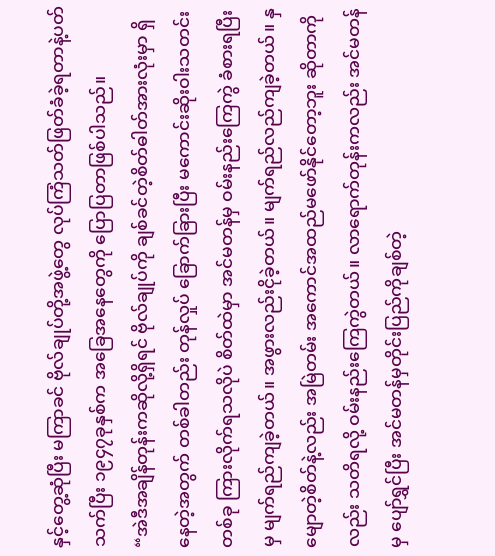နှင့်တွေ့ဆုံပြီး မကြာခင် ဗိုလ်ချုပ်တို့အဖွဲ့တွေ လုပ်ကြံသတ်ဖြတ်ခံခဲ့ရတာနဲ့ပတ်သက်ပြီး ၁၉၄၇ခုနှစ်က အခြေအနေတွေကို ပြောပြတာဖြစ်ပါသည်။
“အဲဒီအချိန်တုန်းကဆိုလို့ရှိရင် ဗိုလ်ချုပ်ကို ချစ်ခင်တဲ့စိတ်ဓါတ်အားလုံးမှာ ရှိနေတဲ့အတွက် တစ်ခါတည်း တုန်လှုပ် ခြောက်ခြားပြီး မကောင်းဆိုးဝါးသတင်းတစ်ခု ကြားလိုက်ရသလိုပဲ စိတ်ထဲမှာ အင်မတန်မှ ဝမ်းနည်းကြေကွဲ ခံစားရပြီးမှ မျက်ရည်ကျခဲ့တယ်။ အဖွားလည်းငိုခဲ့တယ်။ မျက်ရည်လည်ကျခဲ့တယ်။ နှမျောတဲ့စိတ်နဲ့လည်း အမြဲတမ်း အကောင်အထည်မဖော်နိုင်တော့ဘူး ဆိုတာကိုလည်း သတိရလို့ ဝမ်းနည်းကြေကွဲတယ်။ လာရောက်တုန်းကလည်း အင်မတန်မှ ပျော်ရွှင်ပြီး အင်မတန်မှတိုင်းပြည်ကိုချစ်တဲ့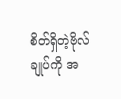စိတ်ရှိတဲ့ဗိုလ်ချုပ်ကို အ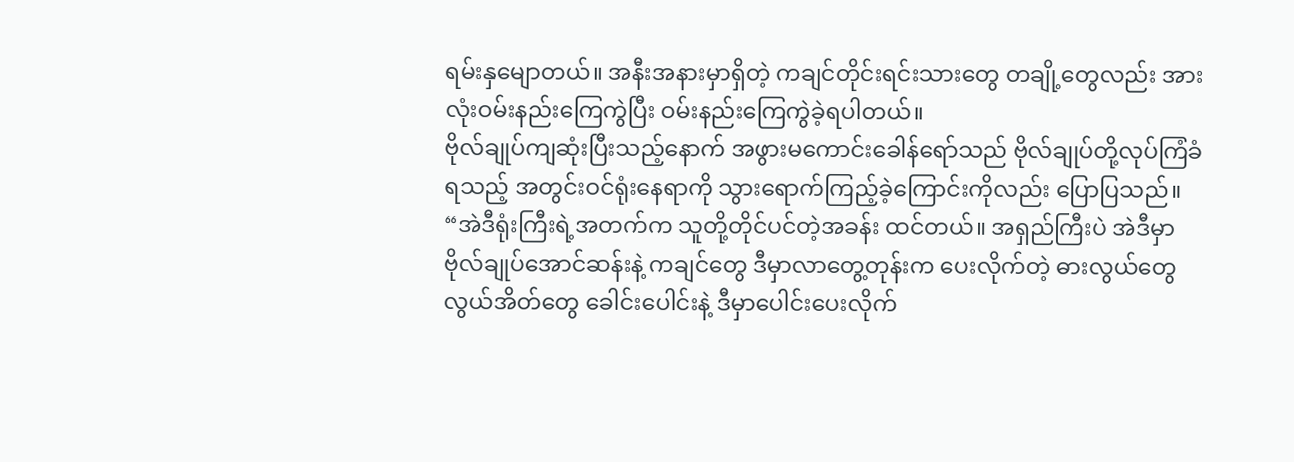ရမ်းနှမျောတယ်။ အနီးအနားမှာရှိတဲ့ ကချင်တိုင်းရင်းသားတွေ တချို့တွေလည်း အားလုံးဝမ်းနည်းကြေကွဲပြီး ဝမ်းနည်းကြေကွဲခဲ့ရပါတယ်။
ဗိုလ်ချုပ်ကျဆုံးပြီးသည့်နောက် အဖွားမကောင်းခေါန်ရော်သည် ဗိုလ်ချုပ်တို့လုပ်ကြံခံရသည့် အတွင်းဝင်ရုံးနေရာကို သွားရောက်ကြည့်ခဲ့ကြောင်းကိုလည်း ပြောပြသည်။
“အဲဒီရုံးကြီးရဲ့အတက်က သူတို့တိုင်ပင်တဲ့အခန်း ထင်တယ်။ အရှည်ကြီးပဲ အဲဒီမှာ ဗိုလ်ချုပ်အောင်ဆန်းနဲ့ ကချင်တွေ ဒီမှာလာတွေ့တုန်းက ပေးလိုက်တဲ့ ဓားလွယ်တွေ လွယ်အိတ်တွေ ခေါင်းပေါင်းနဲ့ ဒီမှာပေါင်းပေးလိုက်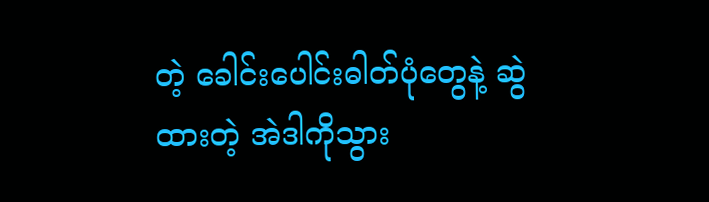တဲ့ ခေါင်းပေါင်းဓါတ်ပုံတွေနဲ့ ဆွဲထားတဲ့ အဲဒါကိုသွား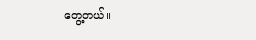တွေ့တယ်။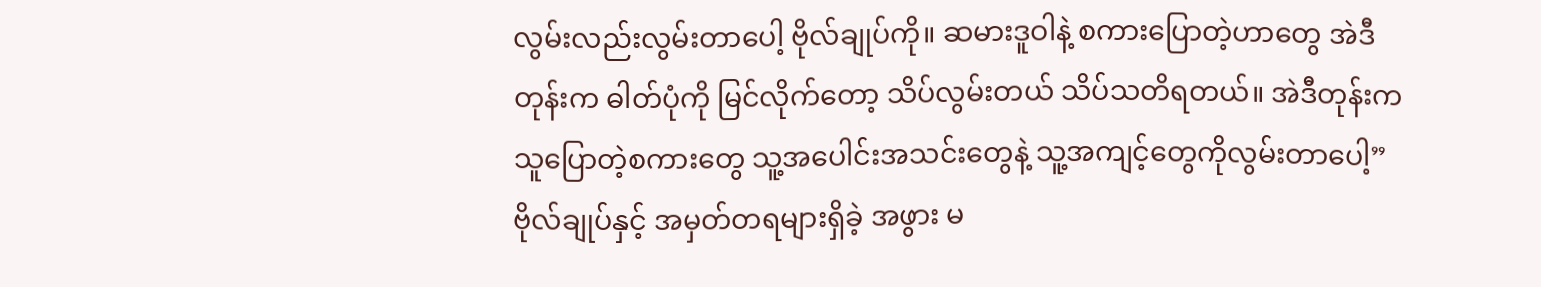လွမ်းလည်းလွမ်းတာပေါ့ ဗိုလ်ချုပ်ကို။ ဆမားဒူဝါနဲ့ စကားပြောတဲ့ဟာတွေ အဲဒီတုန်းက ဓါတ်ပုံကို မြင်လိုက်တော့ သိပ်လွမ်းတယ် သိပ်သတိရတယ်။ အဲဒီတုန်းက သူပြောတဲ့စကားတွေ သူ့အပေါင်းအသင်းတွေနဲ့ သူ့အကျင့်တွေကိုလွမ်းတာပေါ့”ဗိုလ်ချုပ်နှင့် အမှတ်တရများရှိခဲ့ အဖွား မ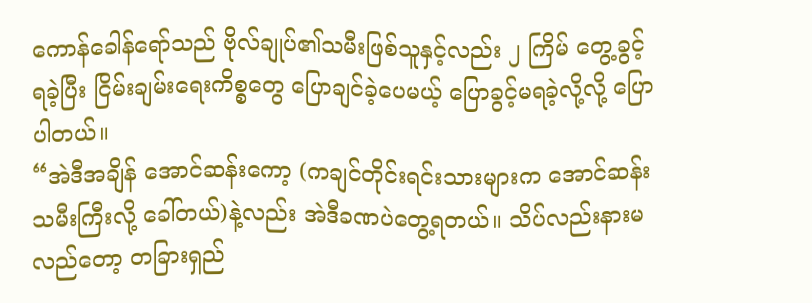ကောန်ခေါန်ရော်သည် ဗိုလ်ချုပ်၏သမီးဖြစ်သူနှင့်လည်း ၂ ကြိမ် တွေ့ခွင့်ရခဲ့ပြီး ငြိမ်းချမ်းရေးကိစ္စတွေ ပြောချင်ခဲ့ပေမယ့် ပြောခွင့်မရခဲ့လို့လို့ ပြောပါတယ်။
“အဲဒီအချိန် အောင်ဆန်းကော့ (ကချင်တိုင်းရင်းသားများက အောင်ဆန်းသမီးကြီးလို့ ခေါ်တယ်)နဲ့လည်း အဲဒီခဏပဲတွေ့ရတယ်။ သိပ်လည်းနားမလည်တော့ တခြားရှည်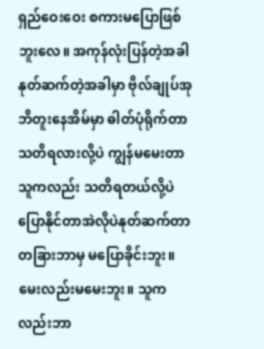ရှည်ဝေးဝေး စကားမပြောဖြစ်ဘူးလေ။ အကုန်လုံးပြန်တဲ့အခါ နုတ်ဆက်တဲ့အခါမှာ ဗိုလ်ချုပ်အုဘိတူးနေအိမ်မှာ ဓါတ်ပုံရိုက်တာ သတိရလားလို့ပဲ ကျွန်မမေးတာ သူကလည်း သတိရတယ်လို့ပဲ ပြောနိုင်တာအဲလိုပဲနုတ်ဆက်တာ တခြားဘာမှ မပြောခိုင်းဘူး။ မေးလည်းမမေးဘူး။ သူကလည်းဘာ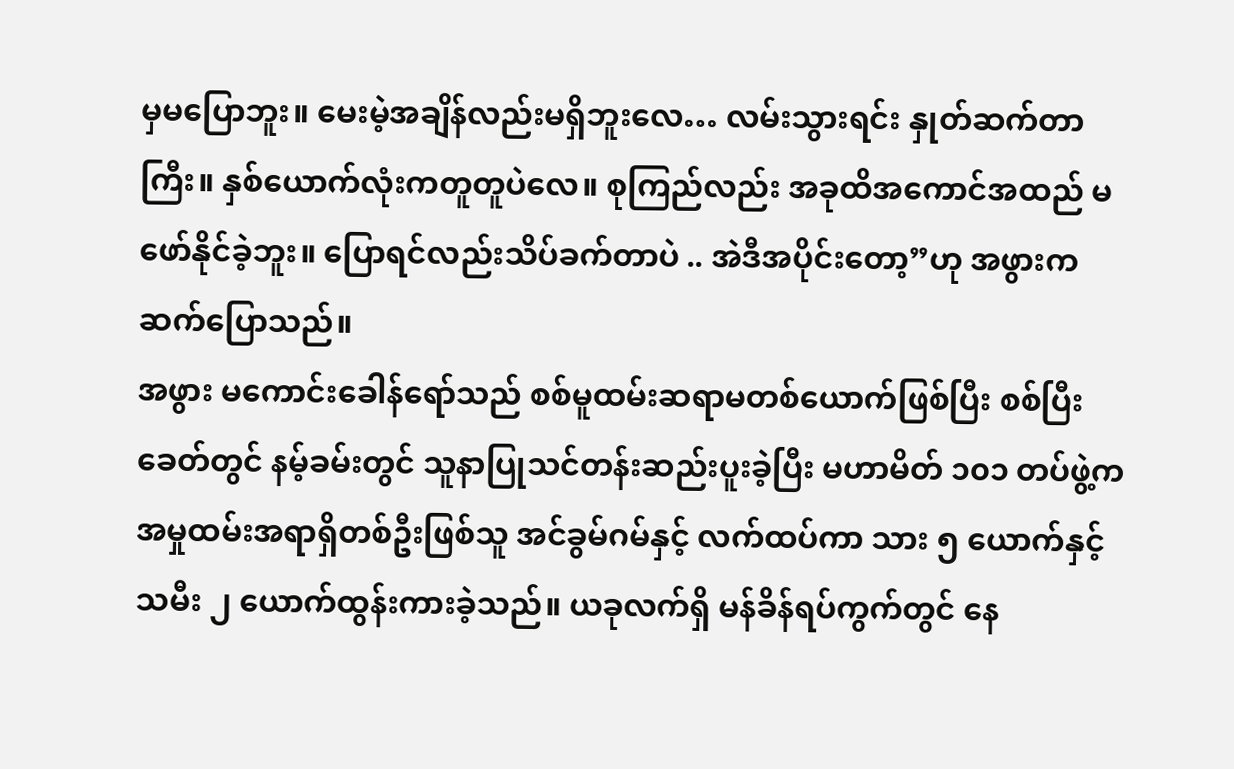မှမပြောဘူး။ မေးမဲ့အချိန်လည်းမရှိဘူးလေ… လမ်းသွားရင်း နှုတ်ဆက်တာကြီး။ နှစ်ယောက်လုံးကတူတူပဲလေ။ စုကြည်လည်း အခုထိအကောင်အထည် မဖော်နိုင်ခဲ့ဘူး။ ပြောရင်လည်းသိပ်ခက်တာပဲ .. အဲဒီအပိုင်းတော့”ဟု အဖွားကဆက်ပြောသည်။
အဖွား မကောင်းခေါန်ရော်သည် စစ်မူထမ်းဆရာမတစ်ယောက်ဖြစ်ပြီး စစ်ပြီးခေတ်တွင် နမ့်ခမ်းတွင် သူနာပြုသင်တန်းဆည်းပူးခဲ့ပြီး မဟာမိတ် ၁၀၁ တပ်ဖွဲ့က အမှုထမ်းအရာရှိတစ်ဦးဖြစ်သူ အင်ခွမ်ဂမ်နှင့် လက်ထပ်ကာ သား ၅ ယောက်နှင့် သမီး ၂ ယောက်ထွန်းကားခဲ့သည်။ ယခုလက်ရှိ မန်ခိန်ရပ်ကွက်တွင် နေ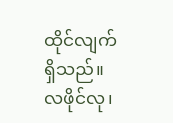ထိုင်လျက် ရှိသည်။
လဖိုင်လု၊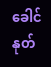ခေါင်နုတ်